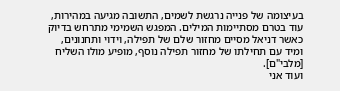בעיצומה של פנייה נרגשת לשמים, התשובה מגיעה במהירות, עוד בטרם מסתיימות המילים. המפגש השמימי מתרחש בדיוק כאשר דניאל מסיים מחזור שלם של תפילה, וידוי ותחנונים, ומיד עם תחילתו של מחזור תפילה נוסף, מופיע מולו השליח [מלבי"ם].
ועוד אני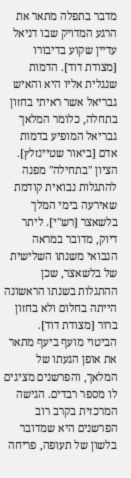מדבר בתפלה מתאר את הרגע המדויק שבו דניאל עדיין שקוע בדיבורו [מצודת דוד]. הדמות שנגלית אליו היא והאיש גבריאל אשר ראיתי בחזון בתחלה, כלומר המלאך גבריאל המופיע בדמות אדם [ביאור שטיינזלץ]. הציון "בתחילה" מפנה להתגלות נבואית קודמת שאירעה בימי המלך בלשאצר [רש"י]. ליתר דיוק, מדובר במראה הנבואי משנתו השלישית של בלשאצר, שכן ההתגלות בשנתו הראשונה הייתה בחלום ולא בחזון ברור [מצודת דוד].
הביטוי מועף ביעף מתאר את אופן הגעתו של המלאך, והפרשנים מציגים לו מספר רבדים. הגישה המרכזית בקרב רוב הפרשנים היא שמדובר בלשון של תעופה, פריחה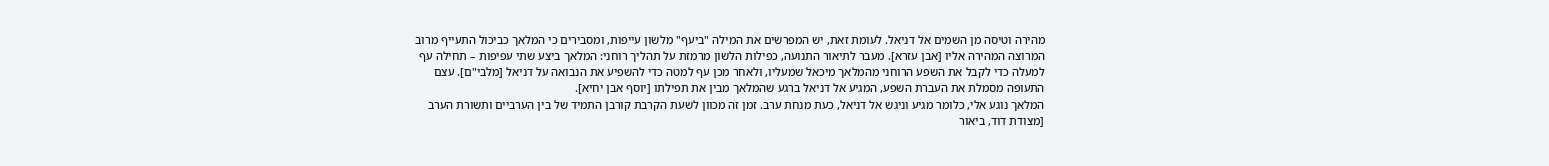מהירה וטיסה מן השמים אל דניאל. לעומת זאת, יש המפרשים את המילה "ביעף" מלשון עייפות, ומסבירים כי המלאך כביכול התעייף מרוב המרוצה המהירה אליו [אבן עזרא]. מעבר לתיאור התנועה, כפילות הלשון מרמזת על תהליך רוחני: המלאך ביצע שתי עפיפות – תחילה עף למעלה כדי לקבל את השפע הרוחני מהמלאך מיכאל שמעליו, ולאחר מכן עף למטה כדי להשפיע את הנבואה על דניאל [מלבי"ם]. עצם התעופה מסמלת את העברת השפע, המגיע אל דניאל ברגע שהמלאך מבין את תפילתו [יוסף אבן יחיא].
המלאך נוגע אלי, כלומר מגיע וניגש אל דניאל, כעת מנחת ערב. זמן זה מכוון לשעת הקרבת קורבן התמיד של בין הערביים ותשורת הערב [מצודת דוד, ביאור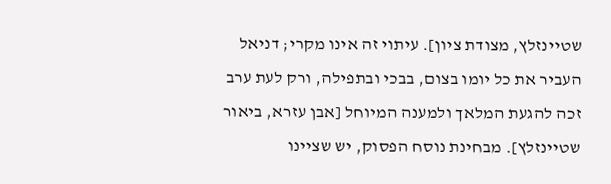שטיינזלץ, מצודת ציון]. עיתוי זה אינו מקרי; דניאל העביר את כל יומו בצום, בבכי ובתפילה, ורק לעת ערב זכה להגעת המלאך ולמענה המיוחל [אבן עזרא, ביאור שטיינזלץ]. מבחינת נוסח הפסוק, יש שציינו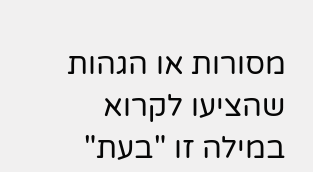מסורות או הגהות שהציעו לקרוא במילה זו "בעת"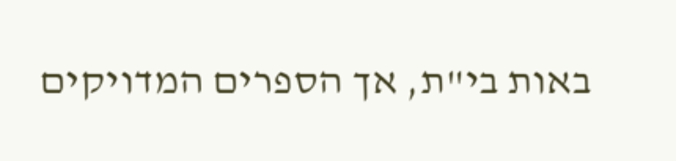באות בי"ת, אך הספרים המדויקים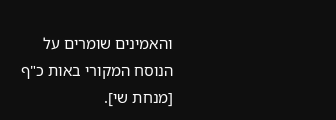והאמינים שומרים על הנוסח המקורי באות כ"ף [מנחת שי].